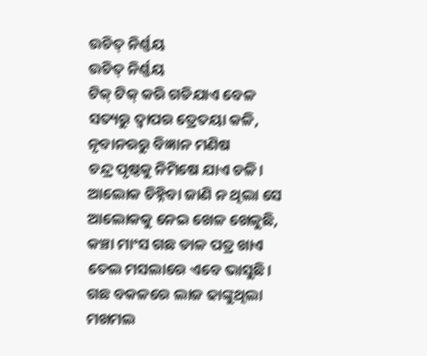ଉଚିତ୍ ନିର୍ଣ୍ଣୟ
ଉଚିତ୍ ନିର୍ଣ୍ଣୟ
ଟିକ୍ ଟିକ୍ କରି ଗଡିଯାଏ ବେଳ
ସତ୍ୟରୁ ଦ୍ଵାପର ତ୍ରେତୟା କଳି,
ନୃବାନରରୁ ବିଜ୍ଞାନ ମଣିଷ
ଚନ୍ଦ୍ର ପୃଷ୍ଠକୁ ନିମିଷେ ଯାଏ ଚଳି।
ଆଲୋକ ଚିହ୍ନିବା ଜାଣି ନ ଥିଲା ସେ
ଆଲୋକକୁ ନେଇ ଖେଳ ଖେଳୁଛି,
କଞ୍ଚା ମାଂସ ଗଛ ଡାଳ ପତ୍ର ଖାଏ
ତେଲ ମସଲାରେ ଏବେ ଭାସୁଛି।
ଗଛ ବକଳରେ ଲାଜ ଢାଙ୍କୁଥିଲା
ମଖମଲ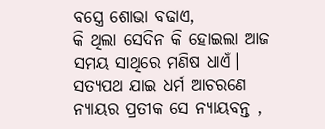ବସ୍ତ୍ରେ ଶୋଭା ବଢାଏ,
କି ଥିଲା ସେଦିନ କି ହୋଇଲା ଆଜ
ସମୟ ସାଥିରେ ମଣିଷ ଧାଏଁ।
ସତ୍ୟପଥ ଯାଇ ଧର୍ମ ଆଚରଣେ
ନ୍ୟାୟର ପ୍ରତୀକ ସେ ନ୍ୟାୟବନ୍ତ ,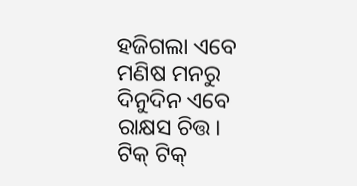ହଜିଗଲା ଏବେ ମଣିଷ ମନରୁ
ଦିନୁଦିନ ଏବେ ରାକ୍ଷସ ଚିତ୍ତ।
ଟିକ୍ ଟିକ୍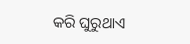କରି ଘୁରୁଥାଏ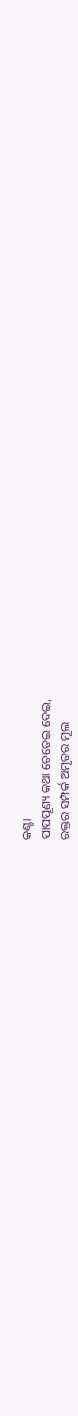କଣ୍ଟା
ପାପପୂଣ୍ୟ କଥା ଚେତେଇ ଦେଇ,
ରକ୍ତର ସମ୍ପର୍କ ଅମୃତର ମୂଲ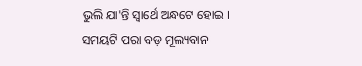ଭୁଲି ଯା'ନ୍ତି ସ୍ଵାର୍ଥେ ଅନ୍ଧଟେ ହୋଇ ।
ସମୟଟି ପରା ବଡ଼ ମୂଲ୍ୟବାନ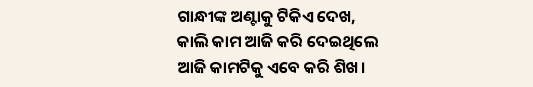ଗାନ୍ଧୀଙ୍କ ଅଣ୍ଟାକୁ ଟିକିଏ ଦେଖ,
କାଲି କାମ ଆଜି କରି ଦେଇଥିଲେ
ଆଜି କାମଟିକୁ ଏବେ କରି ଶିଖ।